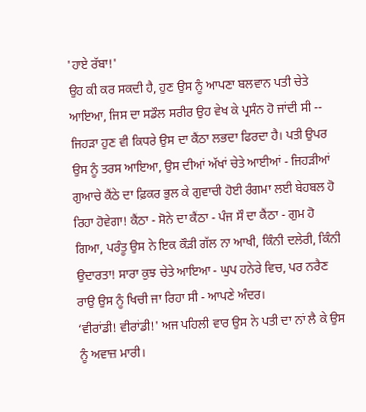'ਹਾਏ ਰੱਬਾ!'
ਉਹ ਕੀ ਕਰ ਸਕਦੀ ਹੈ, ਹੁਣ ਉਸ ਨੂੰ ਆਪਣਾ ਬਲਵਾਨ ਪਤੀ ਚੇਤੇ ਆਇਆ, ਜਿਸ ਦਾ ਸਡੌਲ ਸਰੀਰ ਉਹ ਵੇਖ ਕੇ ਪ੍ਰਸੰਨ ਹੋ ਜਾਂਦੀ ਸੀ -- ਜਿਹੜਾ ਹੁਣ ਵੀ ਕਿਧਰੇ ਉਸ ਦਾ ਕੈਂਠਾ ਲਭਦਾ ਫਿਰਦਾ ਹੈ। ਪਤੀ ਉਪਰ ਉਸ ਨੂੰ ਤਰਸ ਆਇਆ, ਉਸ ਦੀਆਂ ਅੱਖਾਂ ਚੇਤੇ ਆਈਆਂ - ਜਿਹੜੀਆਂ ਗੁਆਚੇ ਕੈਂਠੇ ਦਾ ਫ਼ਿਕਰ ਭੁਲ ਕੇ ਗੁਵਾਚੀ ਹੋਈ ਰੰਗਮਾ ਲਈ ਬੇਹਬਲ ਹੋ ਰਿਹਾ ਹੋਵੇਗਾ! ਕੈਂਠਾ - ਸੋਨੇ ਦਾ ਕੈਂਠਾ - ਪੰਜ ਸੌ ਦਾ ਕੈਂਠਾ - ਗੁਮ ਹੋ ਗਿਆ, ਪਰੰਤੂ ਉਸ ਨੇ ਇਕ ਕੌੜੀ ਗੱਲ ਨਾ ਆਖੀ, ਕਿੰਨੀ ਦਲੇਰੀ, ਕਿੰਨੀ ਉਦਾਰਤਾ! ਸਾਰਾ ਕੁਝ ਚੇਤੇ ਆਇਆ - ਘੁਪ ਹਨੇਰੇ ਵਿਚ, ਪਰ ਨਰੈਣ ਰਾਉ ਉਸ ਨੂੰ ਖਿਚੀ ਜਾ ਰਿਹਾ ਸੀ - ਆਪਣੇ ਅੰਦਰ।
‘ਵੀਰਾਂਡੀ! ਵੀਰਾਂਡੀ!' ਅਜ ਪਹਿਲੀ ਵਾਰ ਉਸ ਨੇ ਪਤੀ ਦਾ ਨਾਂ ਲੈ ਕੇ ਉਸ ਨੂੰ ਅਵਾਜ਼ ਮਾਰੀ।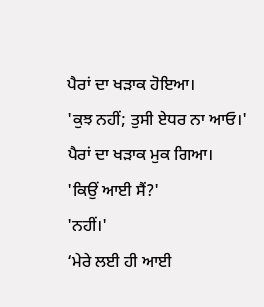ਪੈਰਾਂ ਦਾ ਖੜਾਕ ਹੋਇਆ।
'ਕੁਝ ਨਹੀਂ; ਤੁਸੀ ਏਧਰ ਨਾ ਆਓ।'
ਪੈਰਾਂ ਦਾ ਖੜਾਕ ਮੁਕ ਗਿਆ।
'ਕਿਉਂ ਆਈ ਸੈਂ?'
'ਨਹੀਂ।'
‘ਮੇਰੇ ਲਈ ਹੀ ਆਈ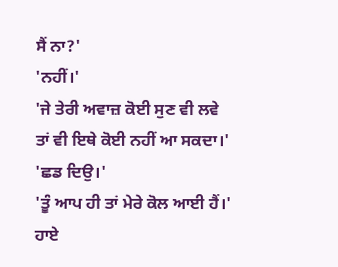ਸੈਂ ਨਾ?'
'ਨਹੀਂ।'
'ਜੇ ਤੇਰੀ ਅਵਾਜ਼ ਕੋਈ ਸੁਣ ਵੀ ਲਵੇ ਤਾਂ ਵੀ ਇਥੇ ਕੋਈ ਨਹੀਂ ਆ ਸਕਦਾ।'
'ਛਡ ਦਿਉ।'
'ਤੂੰ ਆਪ ਹੀ ਤਾਂ ਮੇਰੇ ਕੋਲ ਆਈ ਹੈਂ।'
ਹਾਏ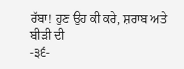ਰੱਬਾ! ਹੁਣ ਉਹ ਕੀ ਕਰੇ, ਸ਼ਰਾਬ ਅਤੇ ਬੀੜੀ ਦੀ
-੩੬-